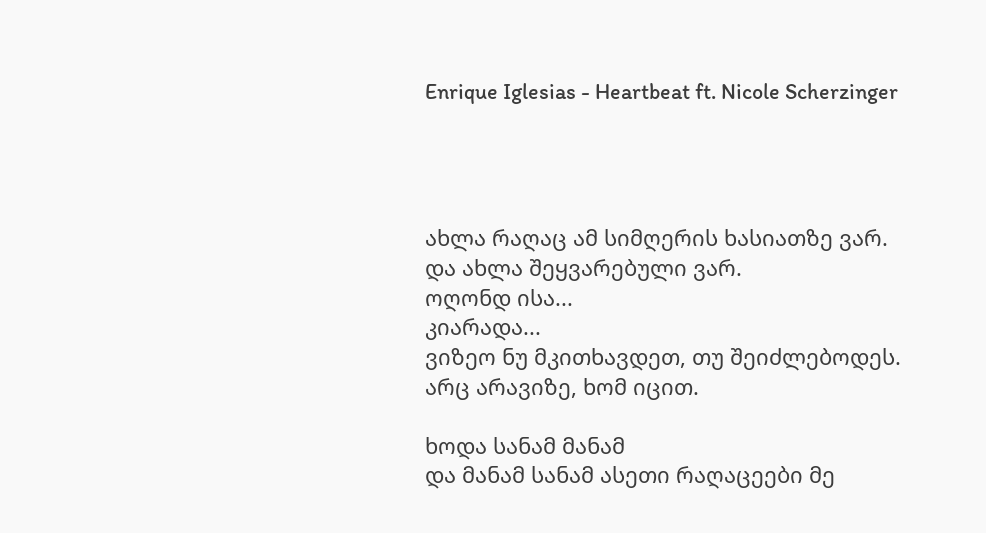Enrique Iglesias - Heartbeat ft. Nicole Scherzinger




ახლა რაღაც ამ სიმღერის ხასიათზე ვარ.
და ახლა შეყვარებული ვარ.
ოღონდ ისა...
კიარადა...
ვიზეო ნუ მკითხავდეთ, თუ შეიძლებოდეს.
არც არავიზე, ხომ იცით.

ხოდა სანამ მანამ
და მანამ სანამ ასეთი რაღაცეები მე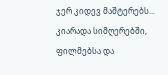ჯერ კიდევ მაშტერებს...
კიარადა სიმღერებში, ფილმებსა და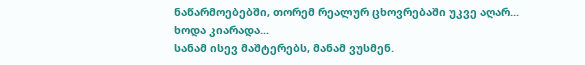ნაწარმოებებში, თორემ რეალურ ცხოვრებაში უკვე აღარ...
ხოდა კიარადა...
სანამ ისევ მაშტერებს, მანამ ვუსმენ.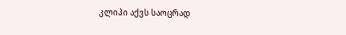კლიპი აქვს საოცრად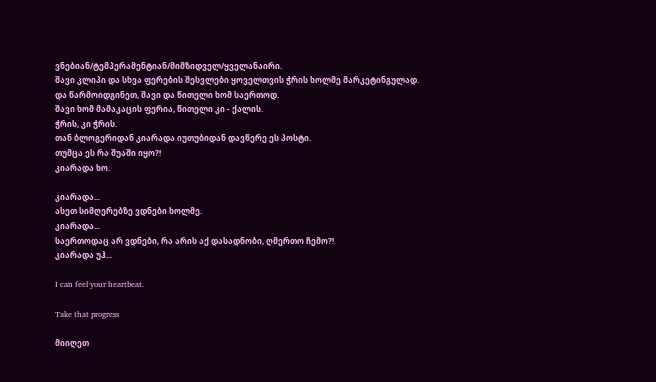ვნებიან/ტემპერამენტიან/მიმზიდველ/ყველანაირი.
შავი კლიპი და სხვა ფერების შესვლები ყოველთვის ჭრის ხოლმე მარკეტინგულად.
და წარმოიდგინეთ, შავი და წითელი ხომ საერთოდ.
შავი ხომ მამაკაცის ფერია, წითელი კი - ქალის.
ჭრის, კი ჭრის.
თან ბლოგერიდან კიარადა იუთუბიდან დავწერე ეს პოსტი.
თუმცა ეს რა შუაში იყო?!
კიარადა ხო.

კიარადა...
ასეთ სიმღერებზე ვდნები ხოლმე.
კიარადა...
საერთოდაც არ ვდნები, რა არის აქ დასადნობი, ღმერთო ჩემო?!
კიარადა უჰ...

I can feel your heartbeat.

Take that progress

მიიღეთ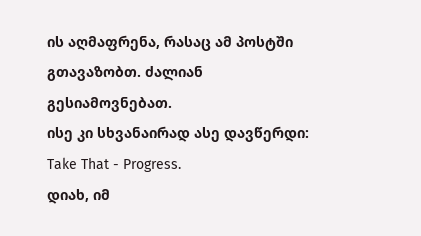ის აღმაფრენა, რასაც ამ პოსტში გთავაზობთ. ძალიან გესიამოვნებათ.
ისე კი სხვანაირად ასე დავწერდი: Take That - Progress.
დიახ, იმ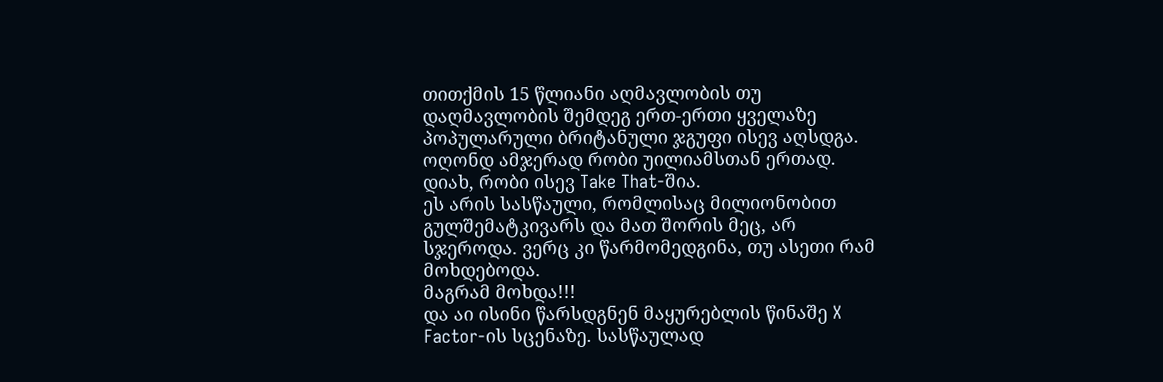თითქმის 15 წლიანი აღმავლობის თუ დაღმავლობის შემდეგ ერთ-ერთი ყველაზე პოპულარული ბრიტანული ჯგუფი ისევ აღსდგა. ოღონდ ამჯერად რობი უილიამსთან ერთად.
დიახ, რობი ისევ Take That-შია.
ეს არის სასწაული, რომლისაც მილიონობით გულშემატკივარს და მათ შორის მეც, არ სჯეროდა. ვერც კი წარმომედგინა, თუ ასეთი რამ მოხდებოდა.
მაგრამ მოხდა!!!
და აი ისინი წარსდგნენ მაყურებლის წინაშე X Factor-ის სცენაზე. სასწაულად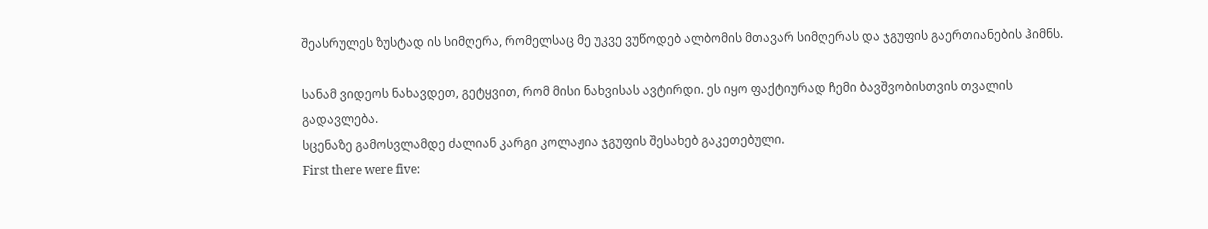შეასრულეს ზუსტად ის სიმღერა, რომელსაც მე უკვე ვუწოდებ ალბომის მთავარ სიმღერას და ჯგუფის გაერთიანების ჰიმნს.

სანამ ვიდეოს ნახავდეთ, გეტყვით, რომ მისი ნახვისას ავტირდი. ეს იყო ფაქტიურად ჩემი ბავშვობისთვის თვალის გადავლება.
სცენაზე გამოსვლამდე ძალიან კარგი კოლაჟია ჯგუფის შესახებ გაკეთებული.
First there were five: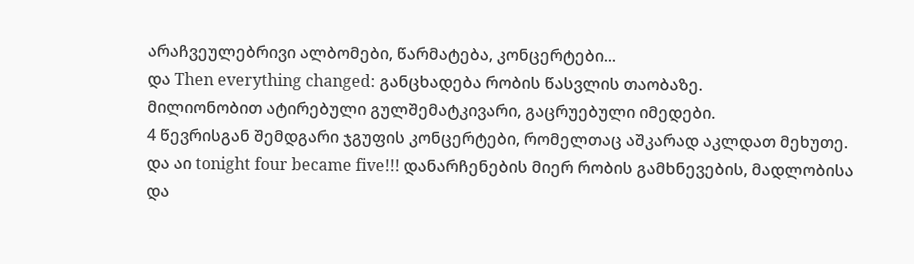არაჩვეულებრივი ალბომები, წარმატება, კონცერტები...
და Then everything changed: განცხადება რობის წასვლის თაობაზე.
მილიონობით ატირებული გულშემატკივარი, გაცრუებული იმედები.
4 წევრისგან შემდგარი ჯგუფის კონცერტები, რომელთაც აშკარად აკლდათ მეხუთე.
და აი tonight four became five!!! დანარჩენების მიერ რობის გამხნევების, მადლობისა და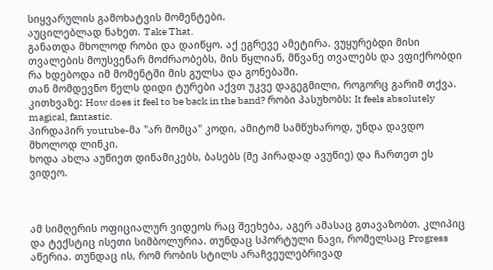სიყვარულის გამოხატვის მომენტები.
აუცილებლად ნახეთ. Take That.
განათდა მხოლოდ რობი და დაიწყო. აქ ეგრევე ამეტირა. ვუყურებდი მისი თვალების მოუსვენარ მოძრაობებს, მის წყლიან, მწვანე თვალებს და ვფიქრობდი რა ხდებოდა იმ მომენტში მის გულსა და გონებაში.
თან მომდევნო წელს დიდი ტურები აქვთ უკვე დაგეგმილი, როგორც გარიმ თქვა.
კითხვაზე: How does it feel to be back in the band? რობი პასუხობს: It feels absolutely magical, fantastic.
პირდაპირ youtube-მა "არ მომცა" კოდი, ამიტომ სამწუხაროდ, უნდა დავდო მხოლოდ ლინკი.
ხოდა ახლა აუწიეთ დინამიკებს, ბასებს (მე პირადად ავუწიე) და ჩართეთ ეს ვიდეო.



ამ სიმღერის ოფიციალურ ვიდეოს რაც შეეხება, აგერ ამასაც გთავაზობთ. კლიპიც და ტექსტიც ისეთი სიმბოლურია. თუნდაც სპორტული ნავი, რომელსაც Progress აწერია. თუნდაც ის, რომ რობის სტილს არაჩვეულებრივად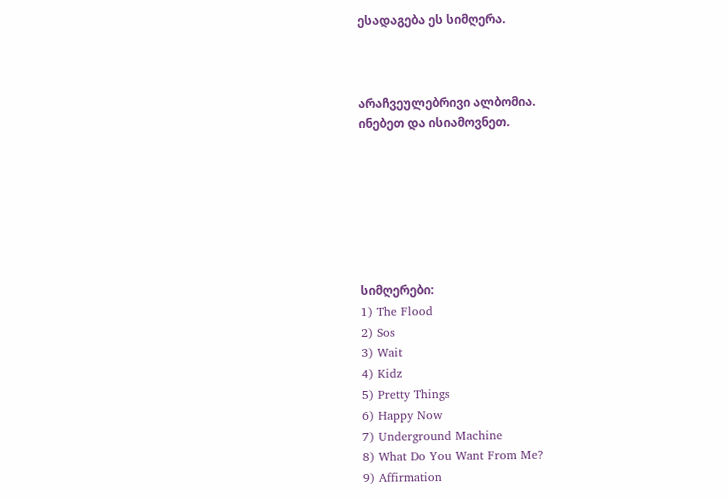ესადაგება ეს სიმღერა.



არაჩვეულებრივი ალბომია.
ინებეთ და ისიამოვნეთ.







სიმღერები:
1) The Flood
2) Sos
3) Wait
4) Kidz
5) Pretty Things
6) Happy Now
7) Underground Machine
8) What Do You Want From Me?
9) Affirmation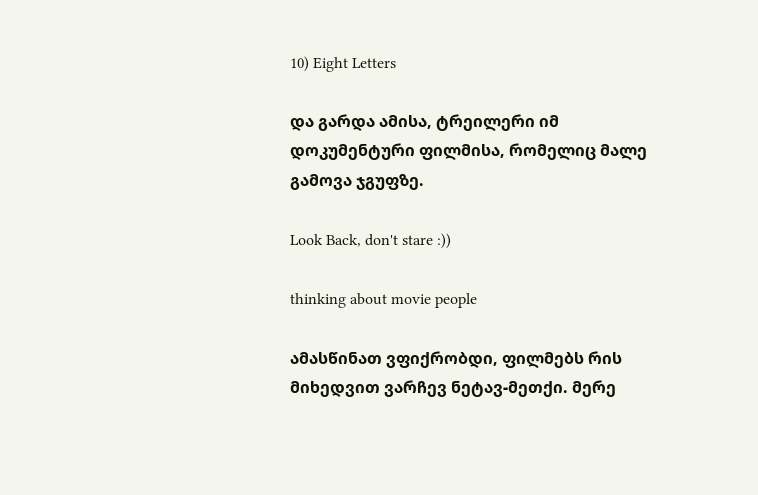10) Eight Letters

და გარდა ამისა, ტრეილერი იმ დოკუმენტური ფილმისა, რომელიც მალე გამოვა ჯგუფზე.

Look Back, don't stare :))

thinking about movie people

ამასწინათ ვფიქრობდი, ფილმებს რის მიხედვით ვარჩევ ნეტავ-მეთქი. მერე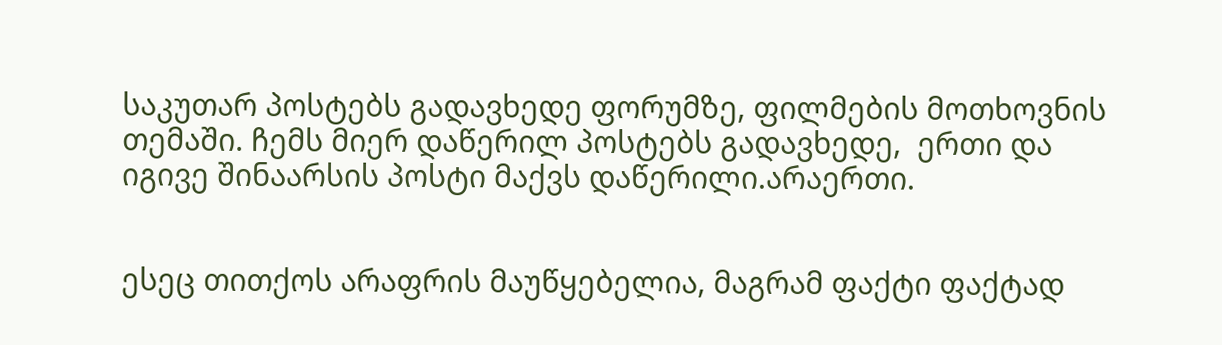საკუთარ პოსტებს გადავხედე ფორუმზე, ფილმების მოთხოვნის თემაში. ჩემს მიერ დაწერილ პოსტებს გადავხედე,  ერთი და იგივე შინაარსის პოსტი მაქვს დაწერილი.არაერთი.


ესეც თითქოს არაფრის მაუწყებელია, მაგრამ ფაქტი ფაქტად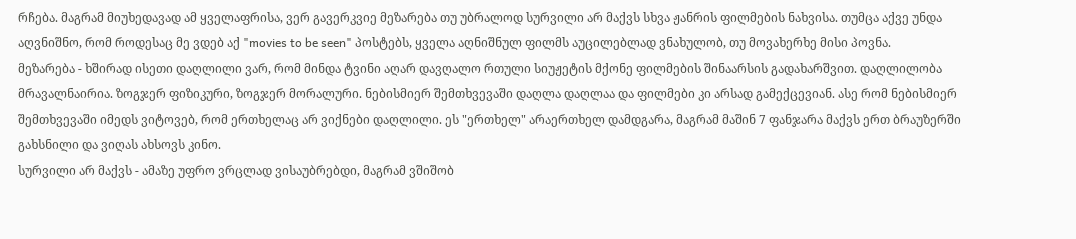რჩება. მაგრამ მიუხედავად ამ ყველაფრისა, ვერ გავერკვიე მეზარება თუ უბრალოდ სურვილი არ მაქვს სხვა ჟანრის ფილმების ნახვისა. თუმცა აქვე უნდა აღვნიშნო, რომ როდესაც მე ვდებ აქ "movies to be seen" პოსტებს, ყველა აღნიშნულ ფილმს აუცილებლად ვნახულობ, თუ მოვახერხე მისი პოვნა.
მეზარება - ხშირად ისეთი დაღლილი ვარ, რომ მინდა ტვინი აღარ დავღალო რთული სიუჟეტის მქონე ფილმების შინაარსის გადახარშვით. დაღლილობა მრავალნაირია. ზოგჯერ ფიზიკური, ზოგჯერ მორალური. ნებისმიერ შემთხვევაში დაღლა დაღლაა და ფილმები კი არსად გამექცევიან. ასე რომ ნებისმიერ შემთხვევაში იმედს ვიტოვებ, რომ ერთხელაც არ ვიქნები დაღლილი. ეს "ერთხელ" არაერთხელ დამდგარა, მაგრამ მაშინ 7 ფანჯარა მაქვს ერთ ბრაუზერში გახსნილი და ვიღას ახსოვს კინო.
სურვილი არ მაქვს - ამაზე უფრო ვრცლად ვისაუბრებდი, მაგრამ ვშიშობ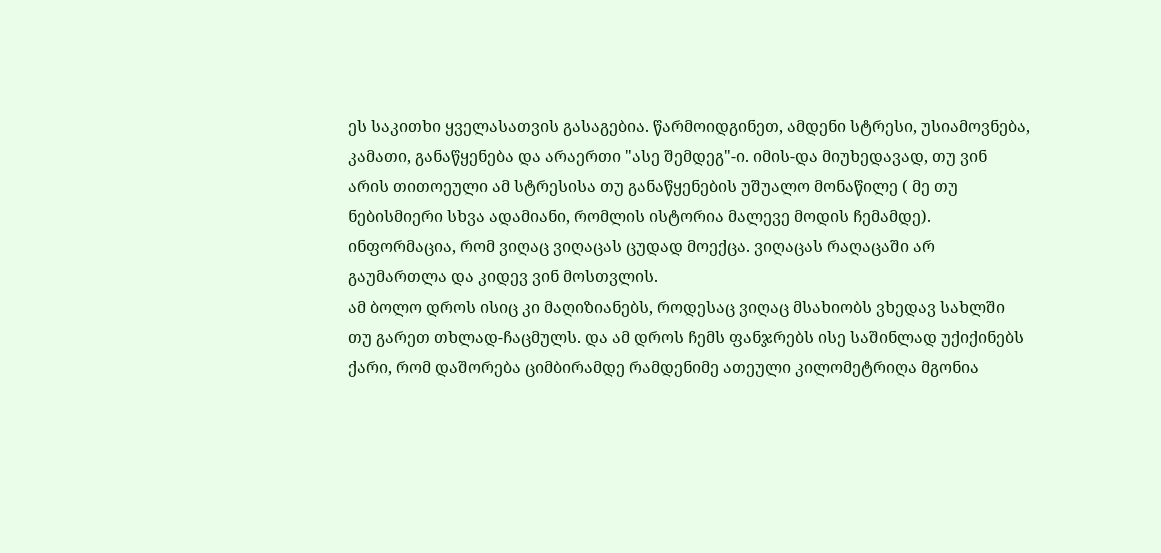ეს საკითხი ყველასათვის გასაგებია. წარმოიდგინეთ, ამდენი სტრესი, უსიამოვნება, კამათი, განაწყენება და არაერთი "ასე შემდეგ"-ი. იმის-და მიუხედავად, თუ ვინ არის თითოეული ამ სტრესისა თუ განაწყენების უშუალო მონაწილე ( მე თუ ნებისმიერი სხვა ადამიანი, რომლის ისტორია მალევე მოდის ჩემამდე). ინფორმაცია, რომ ვიღაც ვიღაცას ცუდად მოექცა. ვიღაცას რაღაცაში არ გაუმართლა და კიდევ ვინ მოსთვლის.
ამ ბოლო დროს ისიც კი მაღიზიანებს, როდესაც ვიღაც მსახიობს ვხედავ სახლში თუ გარეთ თხლად-ჩაცმულს. და ამ დროს ჩემს ფანჯრებს ისე საშინლად უქიქინებს ქარი, რომ დაშორება ციმბირამდე რამდენიმე ათეული კილომეტრიღა მგონია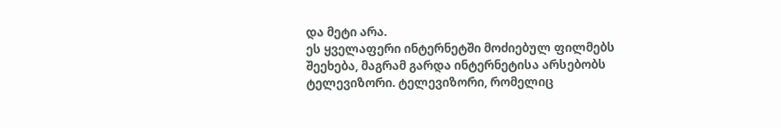და მეტი არა.
ეს ყველაფერი ინტერნეტში მოძიებულ ფილმებს შეეხება, მაგრამ გარდა ინტერნეტისა არსებობს ტელევიზორი. ტელევიზორი, რომელიც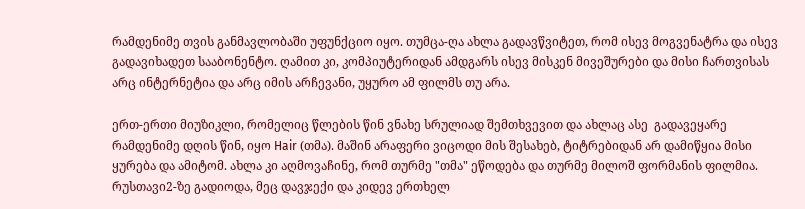რამდენიმე თვის განმავლობაში უფუნქციო იყო. თუმცა-ღა ახლა გადავწვიტეთ, რომ ისევ მოგვენატრა და ისევ გადავიხადეთ სააბონენტო. ღამით კი, კომპიუტერიდან ამდგარს ისევ მისკენ მივეშურები და მისი ჩართვისას არც ინტერნეტია და არც იმის არჩევანი, უყურო ამ ფილმს თუ არა.

ერთ-ერთი მიუზიკლი, რომელიც წლების წინ ვნახე სრულიად შემთხვევით და ახლაც ასე  გადავეყარე რამდენიმე დღის წინ, იყო Hair (თმა). მაშინ არაფერი ვიცოდი მის შესახებ, ტიტრებიდან არ დამიწყია მისი ყურება და ამიტომ. ახლა კი აღმოვაჩინე, რომ თურმე "თმა" ეწოდება და თურმე მილოშ ფორმანის ფილმია. რუსთავი2-ზე გადიოდა, მეც დავჯექი და კიდევ ერთხელ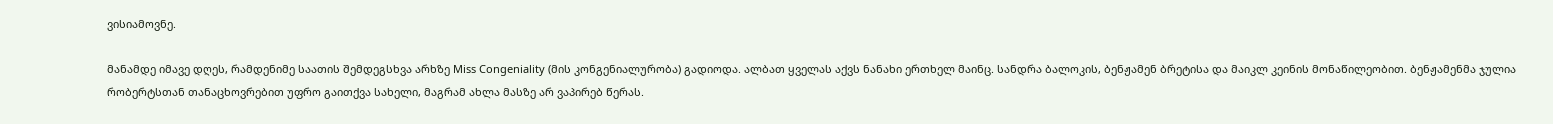ვისიამოვნე.

მანამდე იმავე დღეს, რამდენიმე საათის შემდეგსხვა არხზე Miss Congeniality (მის კონგენიალურობა) გადიოდა. ალბათ ყველას აქვს ნანახი ერთხელ მაინც. სანდრა ბალოკის, ბენჟამენ ბრეტისა და მაიკლ კეინის მონაწილეობით. ბენჟამენმა ჯულია რობერტსთან თანაცხოვრებით უფრო გაითქვა სახელი, მაგრამ ახლა მასზე არ ვაპირებ წერას.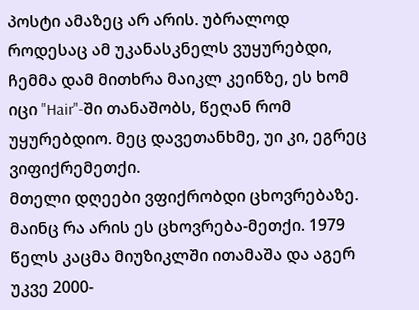პოსტი ამაზეც არ არის. უბრალოდ როდესაც ამ უკანასკნელს ვუყურებდი, ჩემმა დამ მითხრა მაიკლ კეინზე, ეს ხომ იცი "Hair"-ში თანაშობს, წეღან რომ უყურებდიო. მეც დავეთანხმე, უი კი, ეგრეც ვიფიქრემეთქი.
მთელი დღეები ვფიქრობდი ცხოვრებაზე. მაინც რა არის ეს ცხოვრება-მეთქი. 1979 წელს კაცმა მიუზიკლში ითამაშა და აგერ უკვე 2000-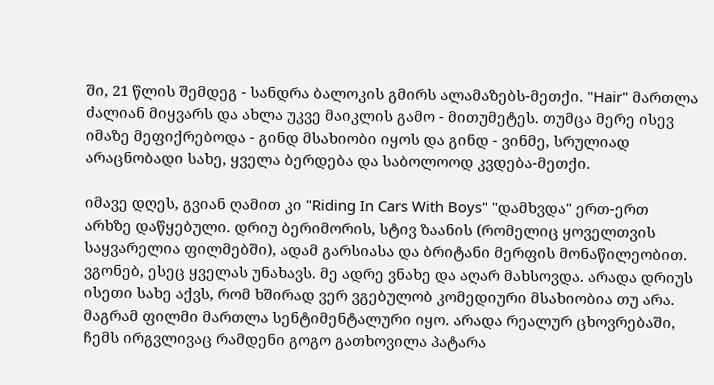ში, 21 წლის შემდეგ - სანდრა ბალოკის გმირს ალამაზებს-მეთქი. "Hair" მართლა ძალიან მიყვარს და ახლა უკვე მაიკლის გამო - მითუმეტეს. თუმცა მერე ისევ იმაზე მეფიქრებოდა - გინდ მსახიობი იყოს და გინდ - ვინმე, სრულიად არაცნობადი სახე, ყველა ბერდება და საბოლოოდ კვდება-მეთქი.

იმავე დღეს, გვიან ღამით კი "Riding In Cars With Boys" "დამხვდა" ერთ-ერთ არხზე დაწყებული. დრიუ ბერიმორის, სტივ ზაანის (რომელიც ყოველთვის საყვარელია ფილმებში), ადამ გარსიასა და ბრიტანი მერფის მონაწილეობით. ვგონებ, ესეც ყველას უნახავს. მე ადრე ვნახე და აღარ მახსოვდა. არადა დრიუს ისეთი სახე აქვს, რომ ხშირად ვერ ვგებულობ კომედიური მსახიობია თუ არა. მაგრამ ფილმი მართლა სენტიმენტალური იყო. არადა რეალურ ცხოვრებაში, ჩემს ირგვლივაც რამდენი გოგო გათხოვილა პატარა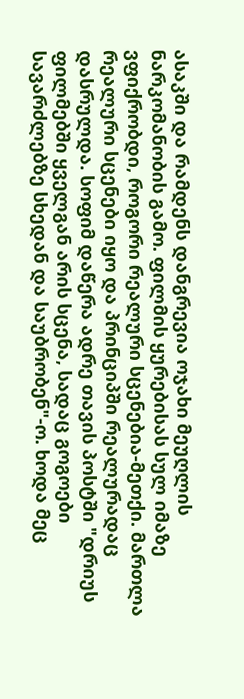ასაკში და რამდენს დანგრევია ოჯახი მეუღლის ნარკომანობის გამო. ფილმის ყურებისას სულ იმაზე ვფიქრობდი, როგორი რეალური სცენებია-მეთქი. მართლა რეალური სცენები იყო და პრინციპში რეალურადაც დასრულდა. სოფიმ დაწერა ადრე თავის პოსტში "დრიუს ფილმებში ყველგან არის სცენა, სადაც გოგოები სავარძლებზე სხედან და საუბრობენ"-ო. ხოდა მეც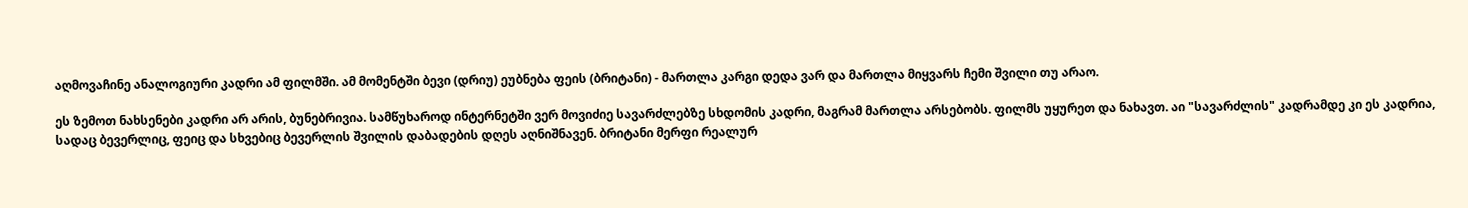აღმოვაჩინე ანალოგიური კადრი ამ ფილმში. ამ მომენტში ბევი (დრიუ) ეუბნება ფეის (ბრიტანი) - მართლა კარგი დედა ვარ და მართლა მიყვარს ჩემი შვილი თუ არაო.

ეს ზემოთ ნახსენები კადრი არ არის, ბუნებრივია. სამწუხაროდ ინტერნეტში ვერ მოვიძიე სავარძლებზე სხდომის კადრი, მაგრამ მართლა არსებობს. ფილმს უყურეთ და ნახავთ. აი "სავარძლის" კადრამდე კი ეს კადრია, სადაც ბევერლიც, ფეიც და სხვებიც ბევერლის შვილის დაბადების დღეს აღნიშნავენ. ბრიტანი მერფი რეალურ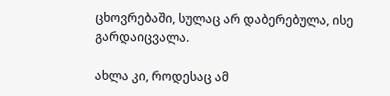ცხოვრებაში, სულაც არ დაბერებულა, ისე გარდაიცვალა.

ახლა კი, როდესაც ამ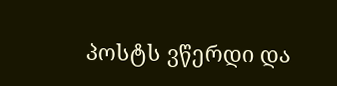პოსტს ვწერდი და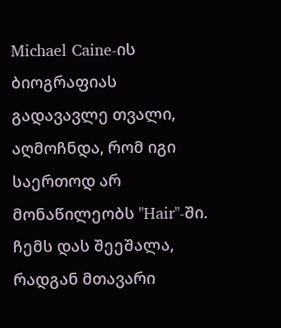Michael Caine-ის ბიოგრაფიას გადავავლე თვალი, აღმოჩნდა, რომ იგი საერთოდ არ მონაწილეობს "Hair"-ში. ჩემს დას შეეშალა, რადგან მთავარი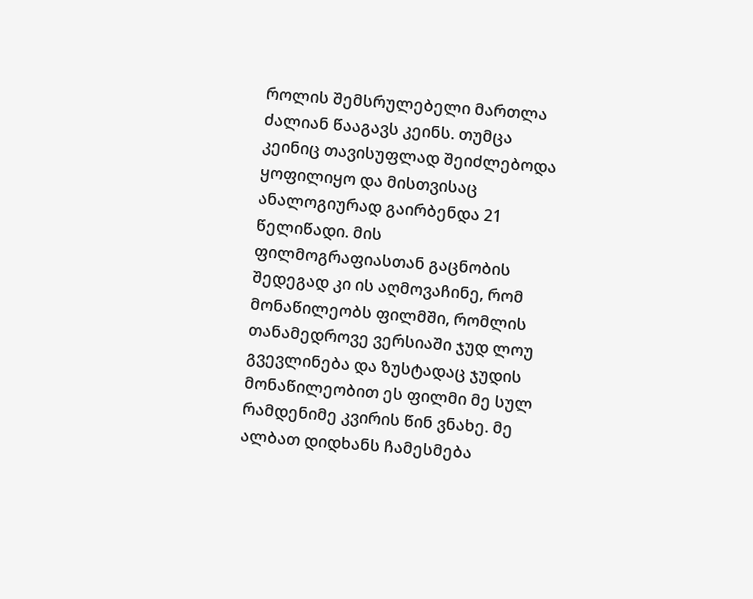როლის შემსრულებელი მართლა ძალიან წააგავს კეინს. თუმცა კეინიც თავისუფლად შეიძლებოდა ყოფილიყო და მისთვისაც ანალოგიურად გაირბენდა 21 წელიწადი. მის ფილმოგრაფიასთან გაცნობის შედეგად კი ის აღმოვაჩინე, რომ მონაწილეობს ფილმში, რომლის თანამედროვე ვერსიაში ჯუდ ლოუ გვევლინება და ზუსტადაც ჯუდის მონაწილეობით ეს ფილმი მე სულ რამდენიმე კვირის წინ ვნახე. მე ალბათ დიდხანს ჩამესმება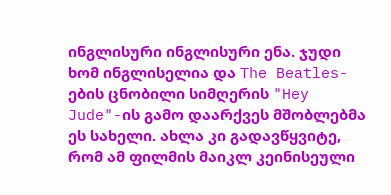ინგლისური ინგლისური ენა. ჯუდი ხომ ინგლისელია და The Beatles-ების ცნობილი სიმღერის "Hey Jude"-ის გამო დაარქვეს მშობლებმა ეს სახელი. ახლა კი გადავწყვიტე, რომ ამ ფილმის მაიკლ კეინისეული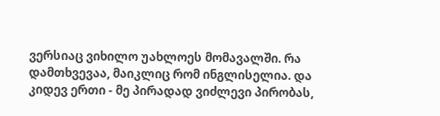ვერსიაც ვიხილო უახლოეს მომავალში. რა დამთხვევაა, მაიკლიც რომ ინგლისელია. და კიდევ ერთი - მე პირადად ვიძლევი პირობას,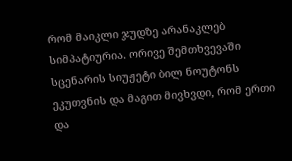რომ მაიკლი ჯუდზე არანაკლებ სიმპატიურია. ორივე შემთხვევაში სცენარის სიუჟეტი ბილ ნოუტონს ეკუთვნის და მაგით მივხვდი, რომ ერთი და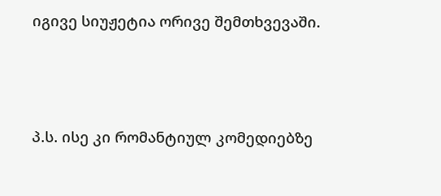იგივე სიუჟეტია ორივე შემთხვევაში.





პ.ს. ისე კი რომანტიულ კომედიებზე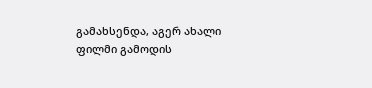გამახსენდა, აგერ ახალი ფილმი გამოდის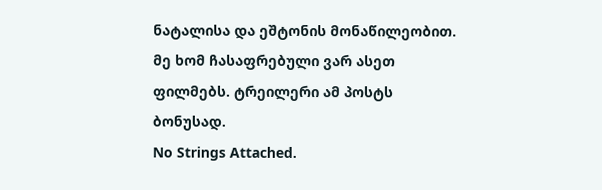ნატალისა და ეშტონის მონაწილეობით. მე ხომ ჩასაფრებული ვარ ასეთ ფილმებს. ტრეილერი ამ პოსტს ბონუსად.
No Strings Attached.